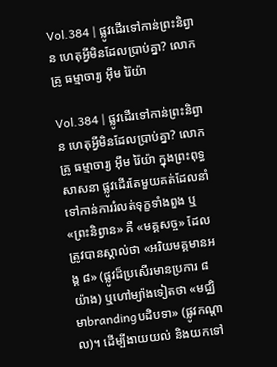Vol.384 | ផ្លូវដើរទៅកាន់ព្រះនិព្វាន ហេតុអ្វីមិនដែលប្រាប់គ្នា? លោកគ្រូ ធម្មាចារ្យ អុឹម រ៉ៃយ៉ា

Vol.384 | ផ្លូវដើរទៅកាន់ព្រះនិព្វាន ហេតុអ្វីមិនដែលប្រាប់គ្នា? លោកគ្រូ ធម្មាចារ្យ អុឹម រ៉ៃយ៉ា ក្នុងព្រះពុទ្ធសាសនា ផ្លូវដើរតែមួយគត់ដែលនាំទៅកាន់ការរំលត់ទុក្ខទាំងពួង ឬ «ព្រះនិព្វាន» គឺ «មគ្គសច្ច» ដែលត្រូវបានស្គាល់ថា «អរិយមគ្គមានអង្គ ៨» (ផ្លូវដ៏ប្រសើរមានប្រការ ៨ យ៉ាង) ឬហៅម្យ៉ាងទៀតថា «មជ្ឈិមាbrandingបដិបទា» (ផ្លូវកណ្តាល)។ ដើម្បីងាយយល់ និងយកទៅ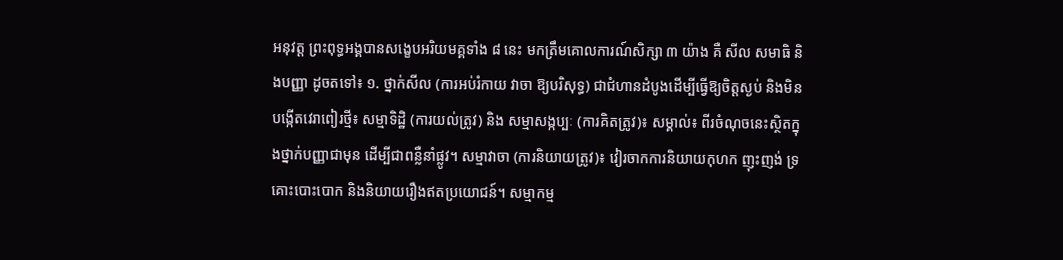អនុវត្ត ព្រះពុទ្ធអង្គបានសង្ខេបអរិយមគ្គទាំង ៨ នេះ មកត្រឹមគោលការណ៍សិក្សា ៣ យ៉ាង គឺ សីល សមាធិ និងបញ្ញា ដូចតទៅ៖ ១. ថ្នាក់សីល (ការអប់រំកាយ វាចា ឱ្យបរិសុទ្ធ) ជាជំហានដំបូងដើម្បីធ្វើឱ្យចិត្តស្ងប់ និងមិនបង្កើតវេរាពៀរថ្មី៖ សម្មាទិដ្ឋិ (ការយល់ត្រូវ) និង សម្មាសង្កប្បៈ (ការគិតត្រូវ)៖ សម្គាល់៖ ពីរចំណុចនេះស្ថិតក្នុងថ្នាក់បញ្ញាជាមុន ដើម្បីជាពន្លឺនាំផ្លូវ។ សម្មាវាចា (ការនិយាយត្រូវ)៖ វៀរចាកការនិយាយកុហក ញុះញង់ ទ្រគោះបោះបោក និងនិយាយរឿងឥតប្រយោជន៍។ សម្មាកម្ម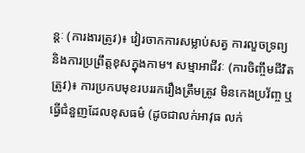ន្តៈ (ការងារត្រូវ)៖ វៀរចាកការសម្លាប់សត្វ ការលួចទ្រព្យ និងការប្រព្រឹត្តខុសក្នុងកាម។ សម្មាអាជីវៈ (ការចិញ្ចឹមជីវិតត្រូវ)៖ ការប្រកបមុខរបររករឿងត្រឹមត្រូវ មិនកេងប្រវ័ញ្ច ឬធ្វើជំនួញដែលខុសធម៌ (ដូចជាលក់អាវុធ លក់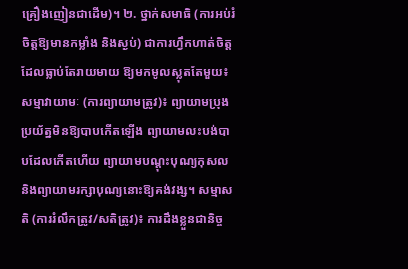គ្រឿងញៀនជាដើម)។ ២. ថ្នាក់សមាធិ (ការអប់រំចិត្តឱ្យមានកម្លាំង និងស្ងប់) ជាការហ្វឹកហាត់ចិត្តដែលធ្លាប់តែរាយមាយ ឱ្យមកមូលស្លុតតែមួយ៖ សម្មាវាយាមៈ (ការព្យាយាមត្រូវ)៖ ព្យាយាមប្រុងប្រយ័ត្នមិនឱ្យបាបកើតឡើង ព្យាយាមលះបង់បាបដែលកើតហើយ ព្យាយាមបណ្តុះបុណ្យកុសល និងព្យាយាមរក្សាបុណ្យនោះឱ្យគង់វង្ស។ សម្មាសតិ (ការរំលឹកត្រូវ/សតិត្រូវ)៖ ការដឹងខ្លួនជានិច្ច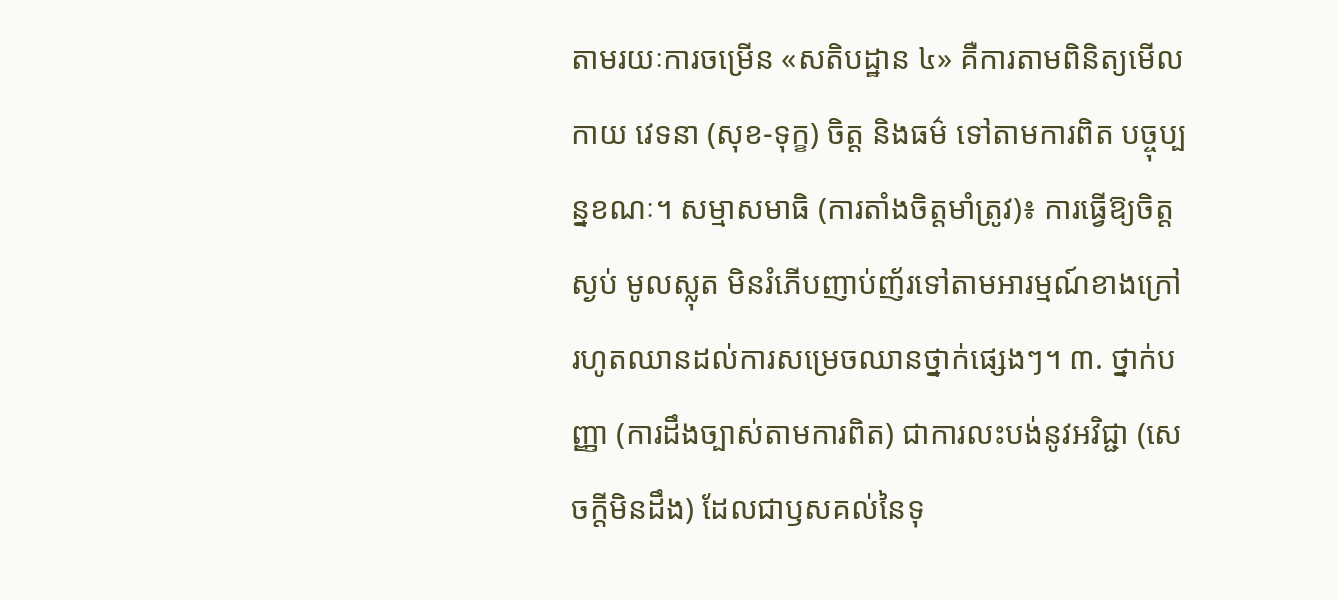តាមរយៈការចម្រើន «សតិបដ្ឋាន ៤» គឺការតាមពិនិត្យមើល កាយ វេទនា (សុខ-ទុក្ខ) ចិត្ត និងធម៌ ទៅតាមការពិត បច្ចុប្បន្នខណៈ។ សម្មាសមាធិ (ការតាំងចិត្តមាំត្រូវ)៖ ការធ្វើឱ្យចិត្តស្ងប់ មូលស្លុត មិនរំភើបញាប់ញ័រទៅតាមអារម្មណ៍ខាងក្រៅ រហូតឈានដល់ការសម្រេចឈានថ្នាក់ផ្សេងៗ។ ៣. ថ្នាក់បញ្ញា (ការដឹងច្បាស់តាមការពិត) ជាការលះបង់នូវអវិជ្ជា (សេចក្តីមិនដឹង) ដែលជាឫសគល់នៃទុ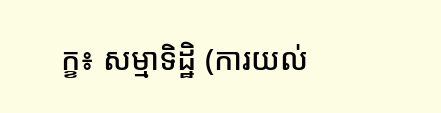ក្ខ៖ សម្មាទិដ្ឋិ (ការយល់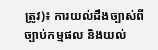ត្រូវ)៖ ការយល់ដឹងច្បាស់ពីច្បាប់កម្មផល និងយល់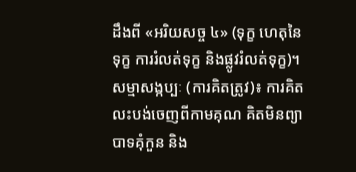ដឹងពី «អរិយសច្ច ៤» (ទុក្ខ ហេតុនៃទុក្ខ ការរំលត់ទុក្ខ និងផ្លូវរំលត់ទុក្ខ)។ សម្មាសង្កប្បៈ (ការគិតត្រូវ)៖ ការគិតលះបង់ចេញពីកាមគុណ គិតមិនព្យាបាទគុំកួន និង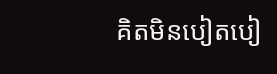គិតមិនបៀតបៀ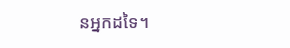នអ្នកដទៃ។